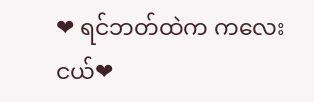❤ ရင်ဘတ်ထဲက ကလေးငယ်❤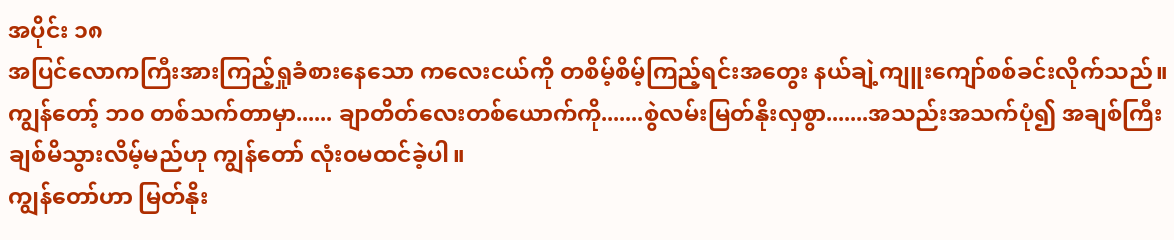အပိုင်း ၁၈
အပြင်လောကကြီးအားကြည့်ရှုခံစားနေသော ကလေးငယ်ကို တစိမ့်စိမ့်ကြည့်ရင်းအတွေး နယ်ချဲ့ကျူးကျော်စစ်ခင်းလိုက်သည်။
ကျွန်တော့် ဘ၀ တစ်သက်တာမှာ...... ချာတိတ်လေးတစ်ယောက်ကို.......စွဲလမ်းမြတ်နိုးလှစွာ.......အသည်းအသက်ပုံ၍ အချစ်ကြီး ချစ်မိသွားလိမ့်မည်ဟု ကျွန်တော် လုံး၀မထင်ခဲ့ပါ။
ကျွန်တော်ဟာ မြတ်နိုး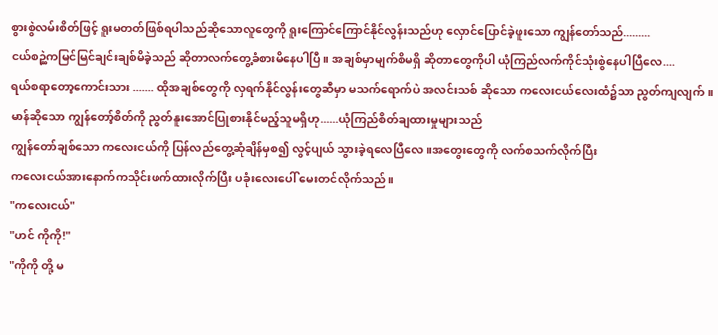စွားစွဲလမ်းစိတ်ဖြင့် ရူးမတတ်ဖြစ်ရပါသည်ဆိုသောလူတွေကို ရူးကြောင်ကြောင်နိုင်လွန်းသည်ဟု လှောင်ပြောင်ခဲ့ဖူးသော ကျွန်တော်သည်.........
ငယ်စဉ္ထဲကမြင်မြင်ချင်းချစ်မိခဲ့သည် ဆိုတာလက်တွေ့ခံစားမိနေပါပြီ။ အချစ်မှာမျက်စိမရှိ ဆိုတာတွေကိုပါ ယုံကြည်လက်ကိုင်သုံးစွဲနေပါပြီလေ....
ရယ်စရာတော့ကောင်းသား ....... ထိုအချစ်တွေကို လှရက်နိုင်လွန်းတွေဆီမှာ မသက်ရောက်ပဲ အလင်းသစ် ဆိုသော ကလေးငယ်လေးထံ၌သာ ညွတ်ကျလျက်။
မာန်ဆိုသော ကျွန်တော့်စိတ်ကို ညွတ်နူးအောင်ပြုစားနိုင်မည့်သူမရှိဟု......ယုံကြည်စိတ်ချထားမှုများသည်
ကျွန်တော်ချစ်သော ကလေးငယ်ကို ပြန်လည်တွေ့ဆုံချိန်မှစ၍ လွင့်ပျယ် သွားခဲ့ရလေပြီလေ။အတွေးတွေကို လက်စသက်လိုက်ပြီး
ကလေးငယ်အားနောက်ကသိုင်းဖက်ထားလိုက်ပြီး ပခုံးလေးပေါ် မေးတင်လိုက်သည်။
"ကလေးငယ်"
"ဟင် ကိုကို!"
"ကိုကို တို့ မ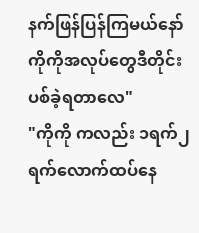နက်ဖြန်ပြန်ကြမယ်နော် ကိုကိုအလုပ်တွေဒီတိုင်းပစ်ခဲ့ရတာလေ"
"ကိုကို ကလည်း ၁ရက်၂ရက်လောက်ထပ်နေ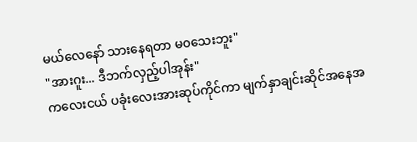မယ်လေနော် သားနေရတာ မ၀သေးဘူး"
"အားဂူး... ဒီဘက်လှည့်ပါအုန်း"
ကလေးငယ် ပခုံးလေးအားဆုပ်ကိုင်ကာ မျက်နှာချင်းဆိုင်အနေအ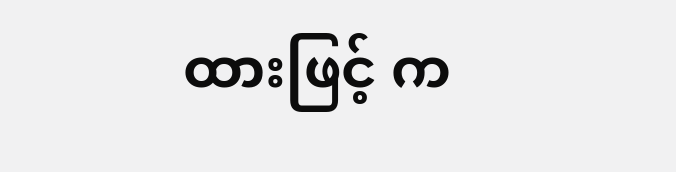ထားဖြင့် က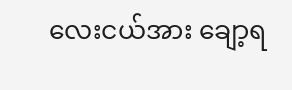လေးငယ်အား ချော့ရ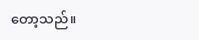တော့သည်။